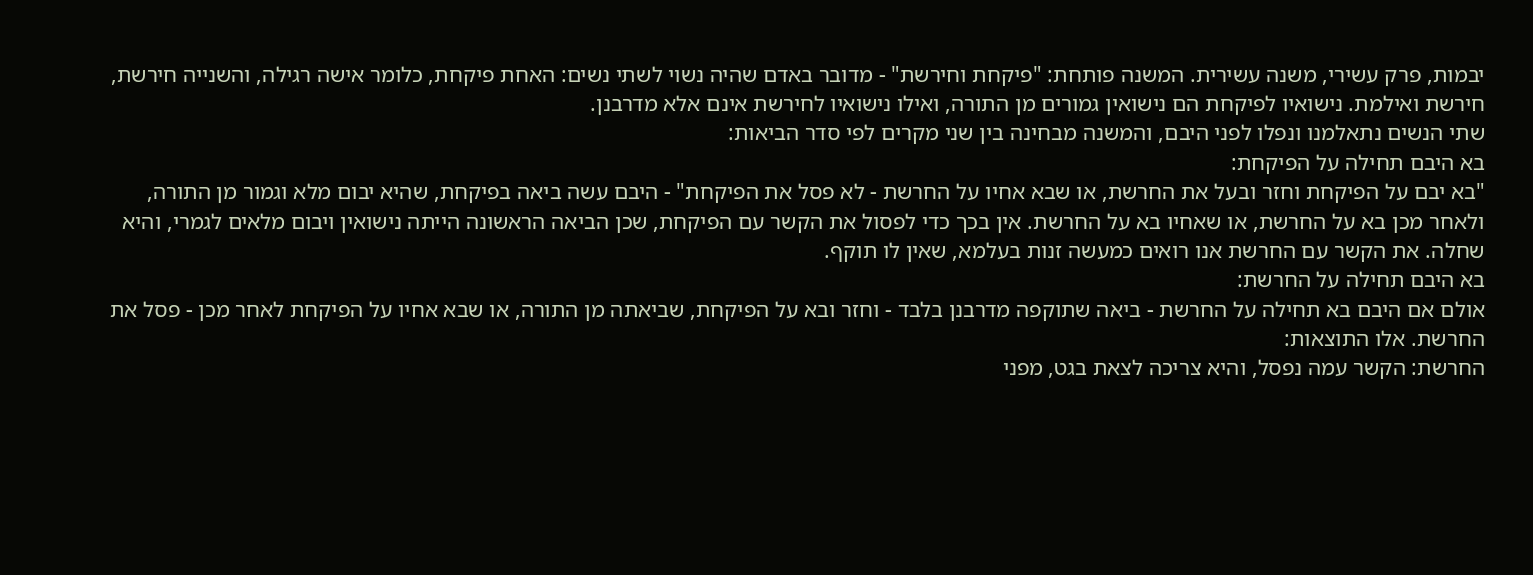יבמות, פרק עשירי, משנה עשירית. המשנה פותחת: "פיקחת וחירשת" - מדובר באדם שהיה נשוי לשתי נשים: האחת פיקחת, כלומר אישה רגילה, והשנייה חירשת, חירשת ואילמת. נישואיו לפיקחת הם נישואין גמורים מן התורה, ואילו נישואיו לחירשת אינם אלא מדרבנן.
שתי הנשים נתאלמנו ונפלו לפני היבם, והמשנה מבחינה בין שני מקרים לפי סדר הביאות:
בא היבם תחילה על הפיקחת:
"בא יבם על הפיקחת וחזר ובעל את החרשת, או שבא אחיו על החרשת - לא פסל את הפיקחת" - היבם עשה ביאה בפיקחת, שהיא יבום מלא וגמור מן התורה, ולאחר מכן בא על החרשת, או שאחיו בא על החרשת. אין בכך כדי לפסול את הקשר עם הפיקחת, שכן הביאה הראשונה הייתה נישואין ויבום מלאים לגמרי, והיא שחלה. את הקשר עם החרשת אנו רואים כמעשה זנות בעלמא, שאין לו תוקף.
בא היבם תחילה על החרשת:
אולם אם היבם בא תחילה על החרשת - ביאה שתוקפה מדרבנן בלבד - וחזר ובא על הפיקחת, שביאתה מן התורה, או שבא אחיו על הפיקחת לאחר מכן - פסל את החרשת. אלו התוצאות:
החרשת: הקשר עמה נפסל, והיא צריכה לצאת בגט, מפני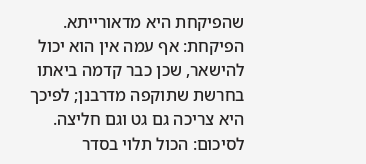שהפיקחת היא מדאורייתא.
הפיקחת: אף עמה אין הוא יכול להישאר, שכן כבר קדמה ביאתו בחרשת שתוקפה מדרבנן; לפיכך היא צריכה גם גט וגם חליצה.
לסיכום: הכול תלוי בסדר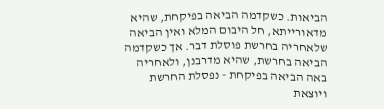הביאות. כשקדמה הביאה בפיקחת, שהיא מדאורייתא, חל היבום המלא ואין הביאה שלאחריה בחרשת פוסלת דבר. אך כשקדמה הביאה בחרשת, שהיא מדרבנן, ולאחריה באה הביאה בפיקחת - נפסלת החרשת ויוצאת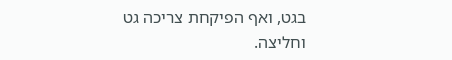בגט, ואף הפיקחת צריכה גט וחליצה.